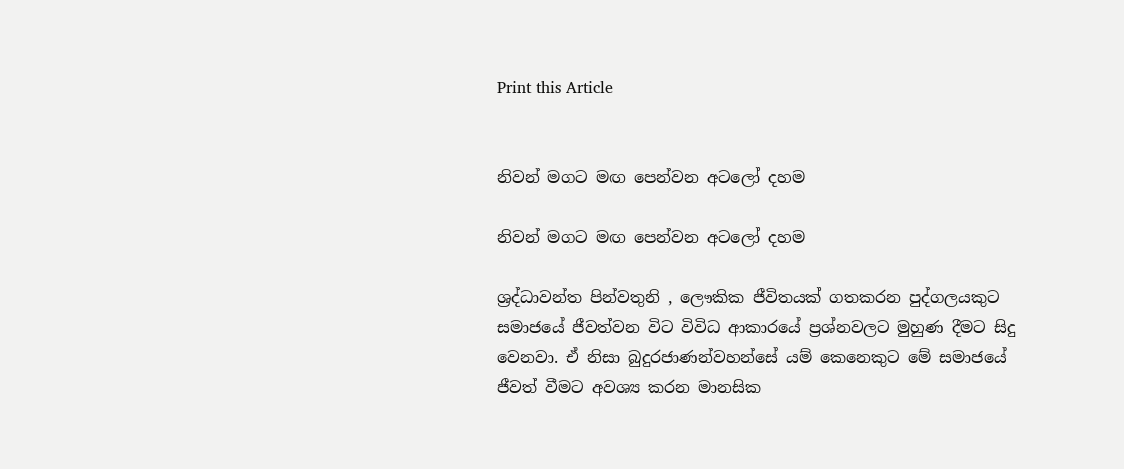Print this Article


නිවන් මගට මඟ පෙන්වන අටලෝ දහම

නිවන් මගට මඟ පෙන්වන අටලෝ දහම

ශ්‍රද්ධාවන්ත පින්වතුනි , ලෞකික ජීවිතයක් ගතකරන පුද්ගලයකුට සමාජයේ ජීවත්වන විට විවිධ ආකාරයේ ප්‍රශ්නවලට මුහුණ දීමට සිදු වෙනවා. ඒ නිසා බුදුරජාණන්වහන්සේ යම් කෙනෙකුට මේ සමාජයේ ජීවත් වීමට අවශ්‍ය කරන මානසික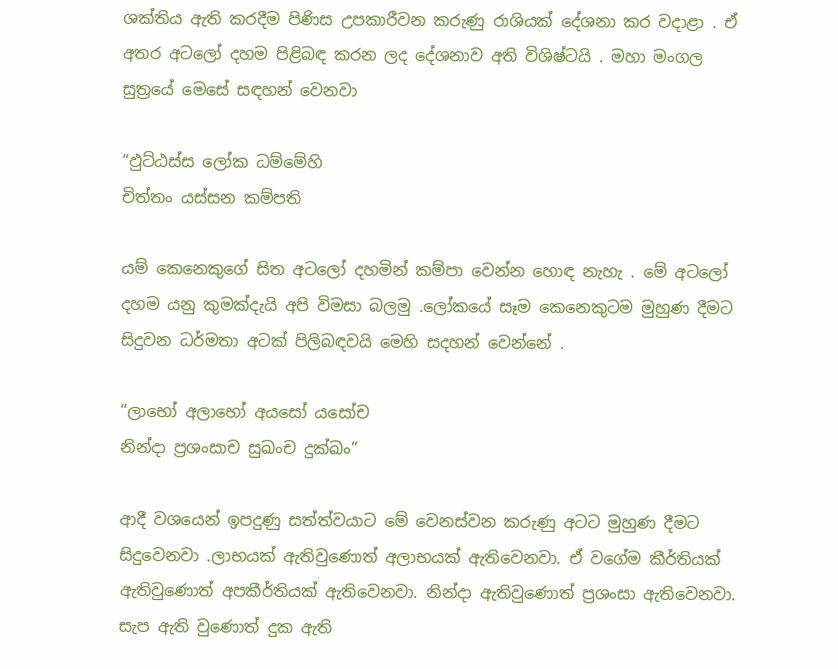ශක්තිය ඇති කරදීම පිණිස උපකාරීවන කරුණු රාශියක් දේශනා කර වදාළා . ඒ අතර අටලෝ දහම පිළිබඳ කරන ලද දේශනාව අති විශිෂ්ටයි . මහා මංගල සුත්‍රයේ මෙසේ සඳහන් වෙනවා

“ඵුට්ඨස්ස ලෝක ධම්මේහි
චිත්තං යස්සන කම්පති

යම් කෙනෙකුගේ සිත අටලෝ දහමින් කම්පා වෙන්න හොඳ නැහැ . මේ අටලෝ දහම යනු කුමක්දැයි අපි විමසා බලමු .ලෝකයේ සෑම කෙනෙකුටම මුහුණ දීමට සිදුවන ධර්මතා අටක් පිලිබඳවයි මෙහි සදහන් වෙන්නේ .

“ලාභෝ අලාභෝ අයසෝ යසෝච
නින්දා ප්‍රශංසාච සුඛංච දුක්ඛං”

ආදී වශයෙන් ඉපදුණු සත්ත්වයාට මේ වෙනස්වන කරුණු අටට මුහුණ දීමට සිදුවෙනවා .ලාභයක් ඇතිවුණොත් අලාභයක් ඇතිවෙනවා. ඒ වගේම කීර්තියක් ඇතිවුණොත් අපකීර්තියක් ඇතිවෙනවා. නින්දා ඇතිවුණොත් ප්‍රශංසා ඇතිවෙනවා. සැප ඇති වුණොත් දුක ඇති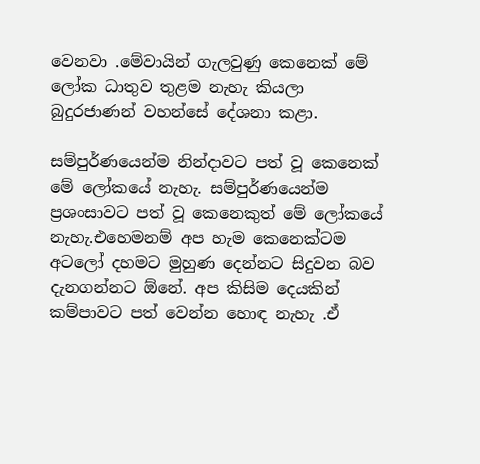වෙනවා .මේවායින් ගැලවුණු කෙනෙක් මේ ලෝක ධාතුව තුළම නැහැ කියලා බුදුරජාණන් වහන්සේ දේශනා කළා.

සම්පුර්ණයෙන්ම නින්දාවට පත් වූ කෙනෙක් මේ ලෝකයේ නැහැ. සම්පුර්ණයෙන්ම ප්‍රශංසාවට පත් වූ කෙනෙකුත් මේ ලෝකයේ නැහැ.එහෙමනම් අප හැම කෙනෙක්ටම අටලෝ දහමට මුහුණ දෙන්නට සිදුවන බව දැනගන්නට ඕනේ. අප කිසිම දෙයකින් කම්පාවට පත් වෙන්න හොඳ නැහැ .ඒ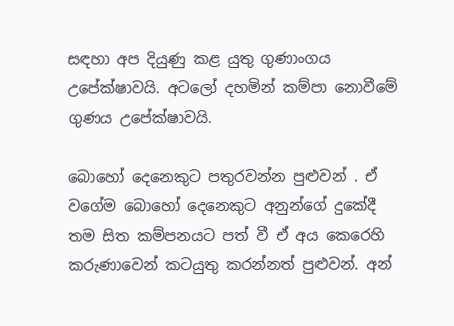සඳහා අප දියුණු කළ යුතු ගුණාංගය උපේක්ෂාවයි. අටලෝ දහමින් කම්පා නොවීමේ ගුණය උපේක්ෂාවයි.

බොහෝ දෙනෙකුට පතුරවන්න පුළුවන් . ඒ වගේම බොහෝ දෙනෙකුට අනුන්ගේ දුකේදී තම සිත කම්පනයට පත් වී ඒ අය කෙරෙහි කරුණාවෙන් කටයුතු කරන්නත් පුළුවන්. අන්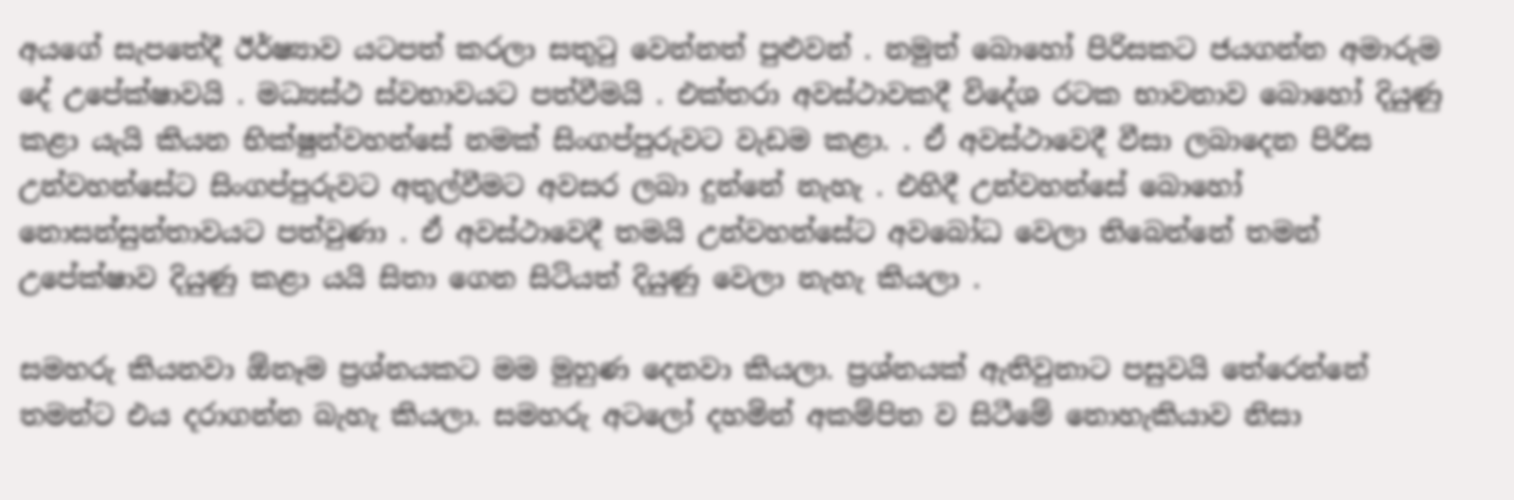අයගේ සැපතේදී ඊර්ෂ්‍යාව යටපත් කරලා සතුටු වෙන්නත් පුළුවන් . නමුත් බොහෝ පිරිසකට ජයගන්න අමාරුම දේ උපේක්ෂාවයි . මධ්‍යස්ථ ස්වභාවයට පත්වීමයි . එක්තරා අවස්ථාවකදී විදේශ රටක භාවනාව බොහෝ දියුණු කළා යැයි කියන භික්ෂුන්වහන්සේ නමක් සිංගප්පුරුවට වැඩම කළා. . ඒ අවස්ථාවෙදී වීසා ලබාදෙන පිරිස උන්වහන්සේට සිංගප්පුරුවට අතුල්වීමට අවසර ලබා දුන්නේ නැහැ . එහිදී උන්වහන්සේ බොහෝ නොසන්සුන්තාවයට පත්වුණා . ඒ අවස්ථාවෙදී තමයි උන්වහන්සේට අවබෝධ වෙලා තිබෙන්නේ තමන් උපේක්ෂාව දියුණු කළා යයි සිතා ගෙන සිටියත් දියුණු වෙලා නැහැ කියලා .

සමහරු කියනවා ඕනෑම ප්‍රශ්නයකට මම මුහුණ දෙනවා කියලා. ප්‍රශ්නයක් ඇතිවුනාට පසුවයි තේරෙන්නේ තමන්ට එය දරාගන්න බැහැ කියලා. සමහරු අටලෝ දහමින් අකම්පිත ව සිටීමේ නොහැකියාව නිසා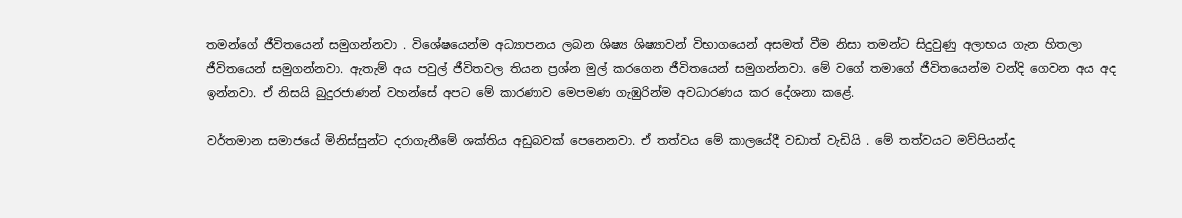තමන්ගේ ජීවිතයෙන් සමුගන්නවා . විශේෂයෙන්ම අධ්‍යාපනය ලබන ශිෂ්‍ය ශිෂ්‍යාවන් විභාගයෙන් අසමත් වීම නිසා තමන්ට සිදුවුණු අලාභය ගැන හිතලා ජීවිතයෙන් සමුගන්නවා. ඇතැම් අය පවුල් ජීවිතවල තියන ප්‍රශ්න මුල් කරගෙන ජීවිතයෙන් සමුගන්නවා. මේ වගේ තමාගේ ජීවිතයෙන්ම වන්දි ගෙවන අය අද ඉන්නවා. ඒ නිසයි බුදුරජාණන් වහන්සේ අපට මේ කාරණාව මෙපමණ ගැඹුරින්ම අවධාරණය කර දේශනා කළේ.

වර්තමාන සමාජයේ මිනිස්සුන්ට දරාගැනීමේ ශක්තිය අඩුබවක් පෙනෙනවා. ඒ තත්වය මේ කාලයේදී වඩාත් වැඩියි . මේ තත්වයට මව්පියන්ද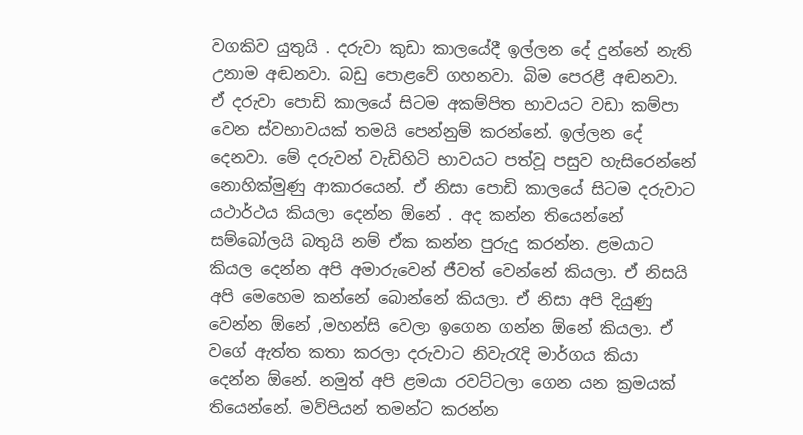වගකිව යුතුයි . දරුවා කුඩා කාලයේදී ඉල්ලන දේ දුන්නේ නැති උනාම අඬනවා. බඩු පොළවේ ගහනවා. බිම පෙරළී අඬනවා. ඒ දරුවා පොඩි කාලයේ සිටම අකම්පිත භාවයට වඩා කම්පා වෙන ස්වභාවයක් තමයි පෙන්නුම් කරන්නේ. ඉල්ලන දේ දෙනවා. මේ දරුවන් වැඩිහිටි භාවයට පත්වූ පසුව හැසිරෙන්නේ නොහික්මුණු ආකාරයෙන්. ඒ නිසා පොඩි කාලයේ සිටම දරුවාට යථාර්ථය කියලා දෙන්න ඕනේ . අද කන්න තියෙන්නේ සම්බෝලයි බතුයි නම් ඒක කන්න පුරුදු කරන්න. ළමයාට කියල දෙන්න අපි අමාරුවෙන් ජීවත් වෙන්නේ කියලා. ඒ නිසයි අපි මෙහෙම කන්නේ බොන්නේ කියලා. ඒ නිසා අපි දියුණු වෙන්න ඕනේ ,මහන්සි වෙලා ඉගෙන ගන්න ඕනේ කියලා. ඒ වගේ ඇත්ත කතා කරලා දරුවාට නිවැරැදි මාර්ගය කියා දෙන්න ඕනේ. නමුත් අපි ළමයා රවට්ටලා ගෙන යන ක්‍රමයක් තියෙන්නේ. මව්පියන් තමන්ට කරන්න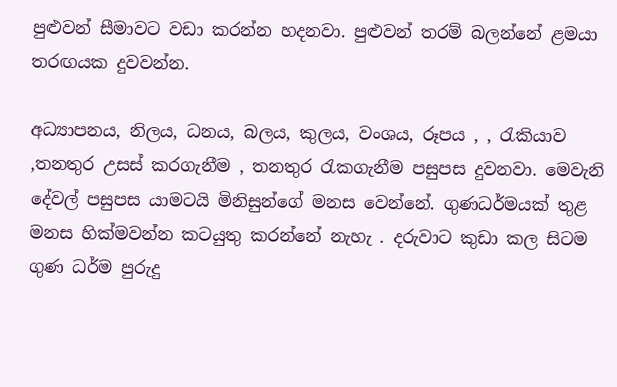පුළුවන් සීමාවට වඩා කරන්න හදනවා. පුළුවන් තරම් බලන්නේ ළමයා තරඟයක දුවවන්න.

අධ්‍යාපනය, නිලය, ධනය, බලය, කුලය, වංශය, රූපය , , රැකියාව ,තනතුර උසස් කරගැනීම , තනතුර රැකගැනීම පසුපස දුවනවා. මෙවැනි දේවල් පසුපස යාමටයි මිනිසුන්ගේ මනස වෙන්නේ. ගුණධර්මයක් තුළ මනස හික්මවන්න කටයුතු කරන්නේ නැහැ . දරුවාට කුඩා කල සිටම ගුණ ධර්ම පුරුදු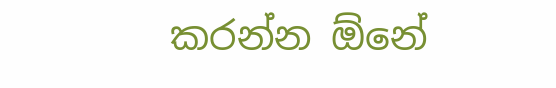කරන්න ඕනේ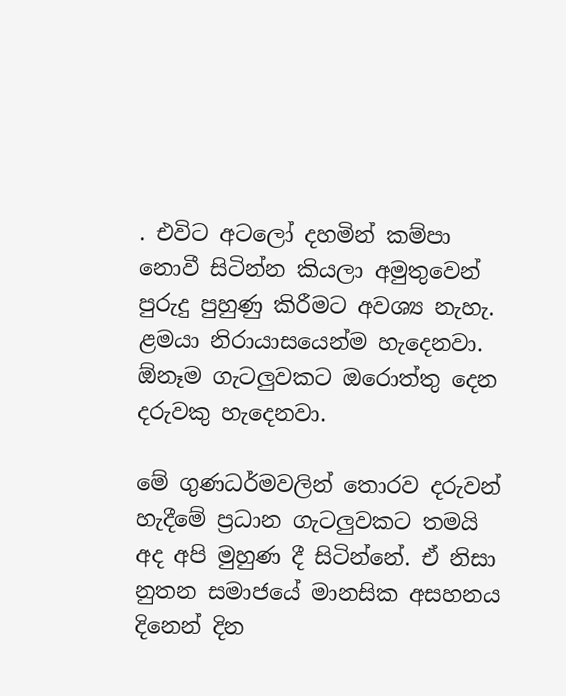. එවිට අටලෝ දහමින් කම්පා නොවී සිටින්න කියලා අමුතුවෙන් පුරුදු පුහුණු කිරීමට අවශ්‍ය නැහැ. ළමයා නිරායාසයෙන්ම හැදෙනවා. ඕනෑම ගැටලුවකට ඔරොත්තු දෙන දරුවකු හැදෙනවා.

මේ ගුණධර්මවලින් තොරව දරුවන් හැදීමේ ප්‍රධාන ගැටලුවකට තමයි අද අපි මුහුණ දී සිටින්නේ. ඒ නිසා නුතන සමාජයේ මානසික අසහනය දිනෙන් දින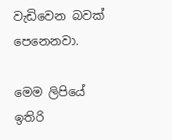වැඩිවෙන බවක් පෙනෙනවා.

මෙම ලිපියේ ඉතිරි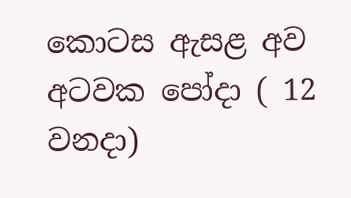කොටස ඇසළ අව අටවක පෝදා ( 12 වනදා)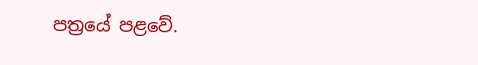පත්‍රයේ පළවේ.